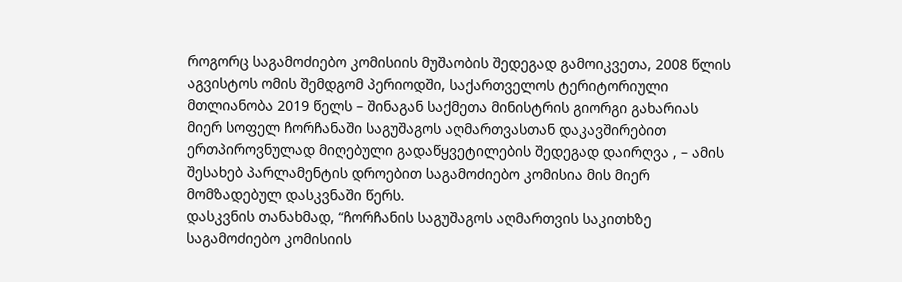როგორც საგამოძიებო კომისიის მუშაობის შედეგად გამოიკვეთა, 2008 წლის აგვისტოს ომის შემდგომ პერიოდში, საქართველოს ტერიტორიული მთლიანობა 2019 წელს – შინაგან საქმეთა მინისტრის გიორგი გახარიას მიერ სოფელ ჩორჩანაში საგუშაგოს აღმართვასთან დაკავშირებით ერთპიროვნულად მიღებული გადაწყვეტილების შედეგად დაირღვა , – ამის შესახებ პარლამენტის დროებით საგამოძიებო კომისია მის მიერ მომზადებულ დასკვნაში წერს.
დასკვნის თანახმად, “ჩორჩანის საგუშაგოს აღმართვის საკითხზე საგამოძიებო კომისიის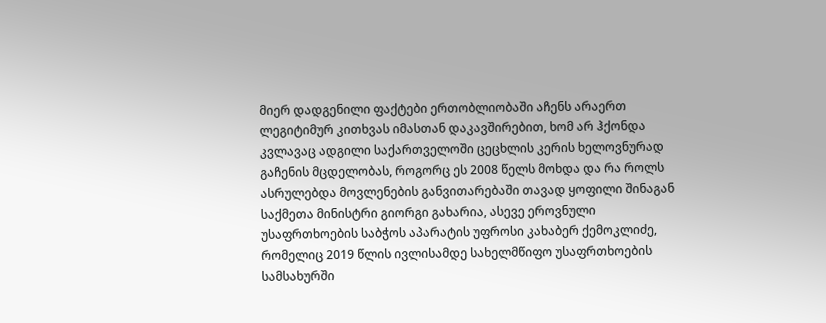მიერ დადგენილი ფაქტები ერთობლიობაში აჩენს არაერთ ლეგიტიმურ კითხვას იმასთან დაკავშირებით, ხომ არ ჰქონდა კვლავაც ადგილი საქართველოში ცეცხლის კერის ხელოვნურად გაჩენის მცდელობას, როგორც ეს 2008 წელს მოხდა და რა როლს ასრულებდა მოვლენების განვითარებაში თავად ყოფილი შინაგან საქმეთა მინისტრი გიორგი გახარია, ასევე ეროვნული უსაფრთხოების საბჭოს აპარატის უფროსი კახაბერ ქემოკლიძე, რომელიც 2019 წლის ივლისამდე სახელმწიფო უსაფრთხოების სამსახურში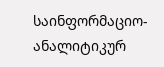საინფორმაციო-ანალიტიკურ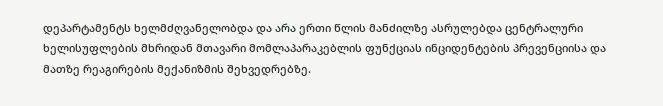დეპარტამენტს ხელმძღვანელობდა და არა ერთი წლის მანძილზე ასრულებდა ცენტრალური ხელისუფლების მხრიდან მთავარი მომლაპარაკებლის ფუნქციას ინციდენტების პრევენციისა და მათზე რეაგირების მექანიზმის შეხვედრებზე.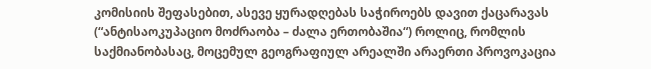კომისიის შეფასებით, ასევე ყურადღებას საჭიროებს დავით ქაცარავას (“ანტისაოკუპაციო მოძრაობა – ძალა ერთობაშია“) როლიც, რომლის საქმიანობასაც, მოცემულ გეოგრაფიულ არეალში არაერთი პროვოკაცია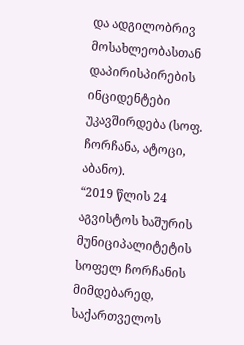და ადგილობრივ მოსახლეობასთან დაპირისპირების ინციდენტები უკავშირდება (სოფ. ჩორჩანა, ატოცი, აბანო).
“2019 წლის 24 აგვისტოს ხაშურის მუნიციპალიტეტის სოფელ ჩორჩანის მიმდებარედ, საქართველოს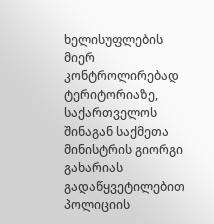ხელისუფლების მიერ კონტროლირებად ტერიტორიაზე, საქართველოს შინაგან საქმეთა მინისტრის გიორგი გახარიას გადაწყვეტილებით პოლიციის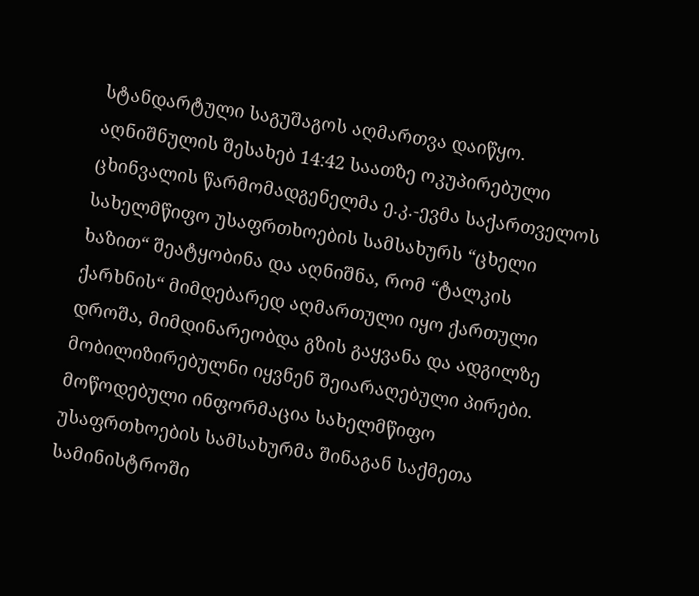სტანდარტული საგუშაგოს აღმართვა დაიწყო. აღნიშნულის შესახებ 14:42 საათზე ოკუპირებული ცხინვალის წარმომადგენელმა ე.კ.-ევმა საქართველოს სახელმწიფო უსაფრთხოების სამსახურს “ცხელი ხაზით“ შეატყობინა და აღნიშნა, რომ “ტალკის ქარხნის“ მიმდებარედ აღმართული იყო ქართული დროშა, მიმდინარეობდა გზის გაყვანა და ადგილზე მობილიზირებულნი იყვნენ შეიარაღებული პირები.
მოწოდებული ინფორმაცია სახელმწიფო უსაფრთხოების სამსახურმა შინაგან საქმეთა
სამინისტროში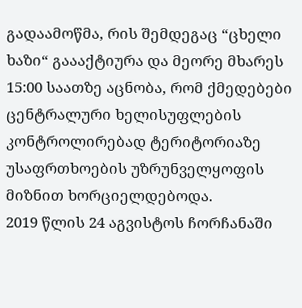გადაამოწმა, რის შემდეგაც “ცხელი ხაზი“ გაააქტიურა და მეორე მხარეს 15:00 საათზე აცნობა, რომ ქმედებები ცენტრალური ხელისუფლების კონტროლირებად ტერიტორიაზე უსაფრთხოების უზრუნველყოფის მიზნით ხორციელდებოდა.
2019 წლის 24 აგვისტოს ჩორჩანაში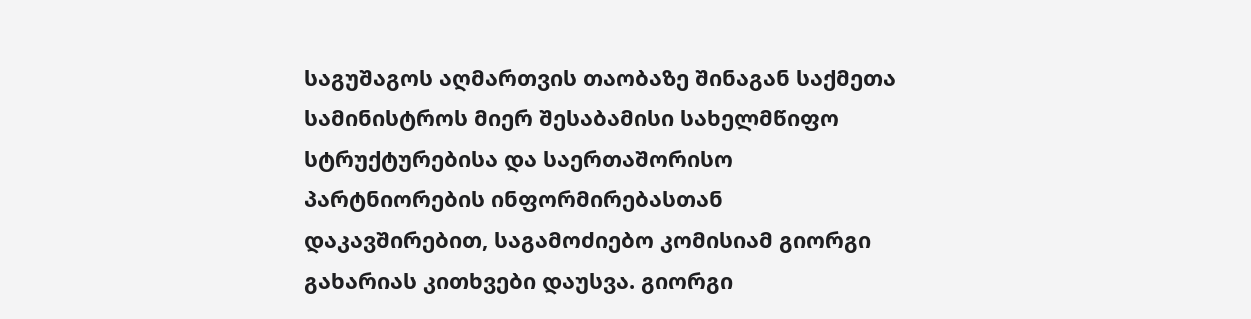საგუშაგოს აღმართვის თაობაზე შინაგან საქმეთა სამინისტროს მიერ შესაბამისი სახელმწიფო სტრუქტურებისა და საერთაშორისო პარტნიორების ინფორმირებასთან დაკავშირებით, საგამოძიებო კომისიამ გიორგი გახარიას კითხვები დაუსვა. გიორგი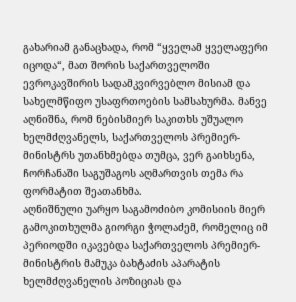გახარიამ განაცხადა, რომ “ყველამ ყველაფერი იცოდა“, მათ შორის საქართველოში ევროკავშირის სადამკვირვებლო მისიამ და სახელმწიფო უსაფრთოების სამსახურმა. მანვე აღნიშნა, რომ ნებისმიერ საკითხს უშუალო ხელმძღვანელს, საქართველოს პრემიერ-მინისტრს უთანხმებდა თუმცა, ვერ გაიხსენა, ჩორჩანაში საგუშაგოს აღმართვის თემა რა ფორმატით შეათანხმა.
აღნიშნული უარყო საგამოძიბო კომისიის მიერ გამოკითხულმა გიორგი ჭოლაძემ, რომელიც იმ პერიოდში იკავებდა საქართველოს პრემიერ-მინისტრის მამუკა ბახტაძის აპარატის ხელმძღვანელის პოზიციას და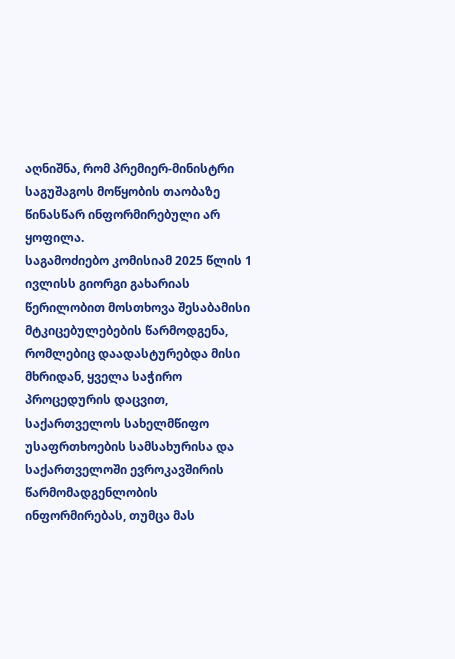აღნიშნა, რომ პრემიერ-მინისტრი საგუშაგოს მოწყობის თაობაზე წინასწარ ინფორმირებული არ ყოფილა.
საგამოძიებო კომისიამ 2025 წლის 1 ივლისს გიორგი გახარიას წერილობით მოსთხოვა შესაბამისი მტკიცებულებების წარმოდგენა, რომლებიც დაადასტურებდა მისი მხრიდან, ყველა საჭირო პროცედურის დაცვით, საქართველოს სახელმწიფო უსაფრთხოების სამსახურისა და საქართველოში ევროკავშირის წარმომადგენლობის ინფორმირებას, თუმცა მას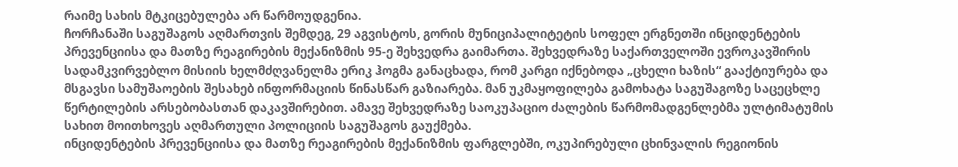რაიმე სახის მტკიცებულება არ წარმოუდგენია.
ჩორჩანაში საგუშაგოს აღმართვის შემდეგ, 29 აგვისტოს, გორის მუნიციპალიტეტის სოფელ ერგნეთში ინციდენტების პრევენციისა და მათზე რეაგირების მექანიზმის 95-ე შეხვედრა გაიმართა. შეხვედრაზე საქართველოში ევროკავშირის სადამკვირვებლო მისიის ხელმძღვანელმა ერიკ ჰოგმა განაცხადა, რომ კარგი იქნებოდა „ცხელი ხაზის“ გააქტიურება და მსგავსი სამუშაოების შესახებ ინფორმაციის წინასწარ გაზიარება. მან უკმაყოფილება გამოხატა საგუშაგოზე საცეცხლე წერტილების არსებობასთან დაკავშირებით. ამავე შეხვედრაზე საოკუპაციო ძალების წარმომადგენლებმა ულტიმატუმის სახით მოითხოვეს აღმართული პოლიციის საგუშაგოს გაუქმება.
ინციდენტების პრევენციისა და მათზე რეაგირების მექანიზმის ფარგლებში, ოკუპირებული ცხინვალის რეგიონის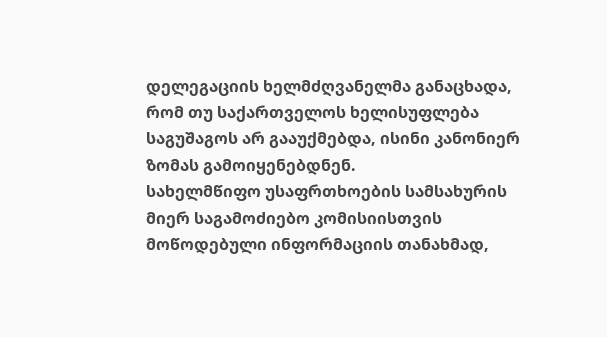დელეგაციის ხელმძღვანელმა განაცხადა, რომ თუ საქართველოს ხელისუფლება საგუშაგოს არ გააუქმებდა, ისინი კანონიერ ზომას გამოიყენებდნენ.
სახელმწიფო უსაფრთხოების სამსახურის მიერ საგამოძიებო კომისიისთვის მოწოდებული ინფორმაციის თანახმად,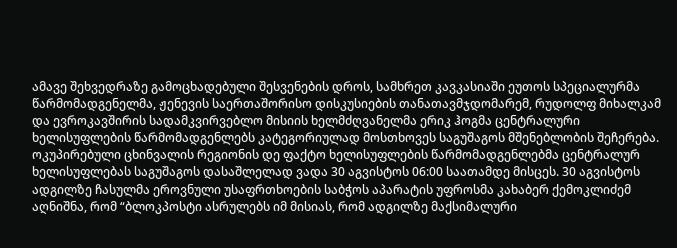ამავე შეხვედრაზე გამოცხადებული შესვენების დროს, სამხრეთ კავკასიაში ეუთოს სპეციალურმა წარმომადგენელმა, ჟენევის საერთაშორისო დისკუსიების თანათავმჯდომარემ, რუდოლფ მიხალკამ და ევროკავშირის სადამკვირვებლო მისიის ხელმძღვანელმა ერიკ ჰოგმა ცენტრალური ხელისუფლების წარმომადგენლებს კატეგორიულად მოსთხოვეს საგუშაგოს მშენებლობის შეჩერება.
ოკუპირებული ცხინვალის რეგიონის დე ფაქტო ხელისუფლების წარმომადგენლებმა ცენტრალურ ხელისუფლებას საგუშაგოს დასაშლელად ვადა 30 აგვისტოს 06:00 საათამდე მისცეს. 30 აგვისტოს ადგილზე ჩასულმა ეროვნული უსაფრთხოების საბჭოს აპარატის უფროსმა კახაბერ ქემოკლიძემ აღნიშნა, რომ “ბლოკპოსტი ასრულებს იმ მისიას, რომ ადგილზე მაქსიმალური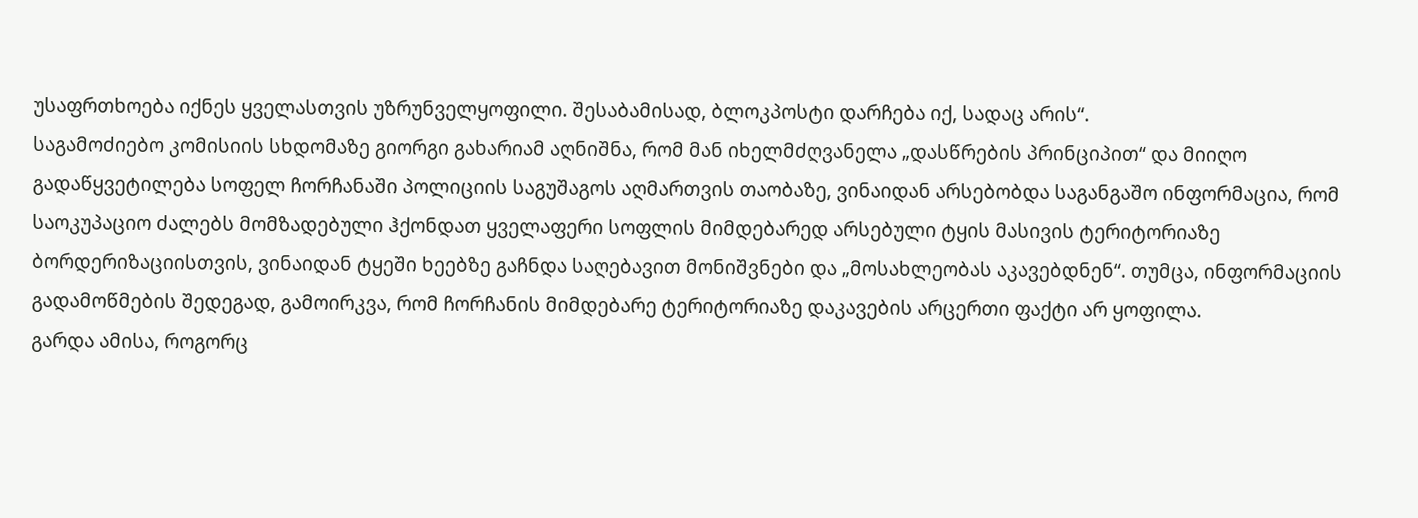უსაფრთხოება იქნეს ყველასთვის უზრუნველყოფილი. შესაბამისად, ბლოკპოსტი დარჩება იქ, სადაც არის“.
საგამოძიებო კომისიის სხდომაზე გიორგი გახარიამ აღნიშნა, რომ მან იხელმძღვანელა „დასწრების პრინციპით“ და მიიღო გადაწყვეტილება სოფელ ჩორჩანაში პოლიციის საგუშაგოს აღმართვის თაობაზე, ვინაიდან არსებობდა საგანგაშო ინფორმაცია, რომ საოკუპაციო ძალებს მომზადებული ჰქონდათ ყველაფერი სოფლის მიმდებარედ არსებული ტყის მასივის ტერიტორიაზე ბორდერიზაციისთვის, ვინაიდან ტყეში ხეებზე გაჩნდა საღებავით მონიშვნები და „მოსახლეობას აკავებდნენ“. თუმცა, ინფორმაციის გადამოწმების შედეგად, გამოირკვა, რომ ჩორჩანის მიმდებარე ტერიტორიაზე დაკავების არცერთი ფაქტი არ ყოფილა.
გარდა ამისა, როგორც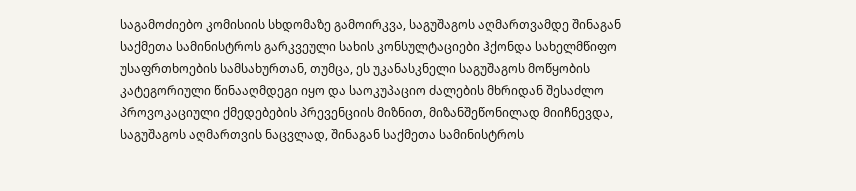საგამოძიებო კომისიის სხდომაზე გამოირკვა, საგუშაგოს აღმართვამდე შინაგან საქმეთა სამინისტროს გარკვეული სახის კონსულტაციები ჰქონდა სახელმწიფო უსაფრთხოების სამსახურთან, თუმცა, ეს უკანასკნელი საგუშაგოს მოწყობის კატეგორიული წინააღმდეგი იყო და საოკუპაციო ძალების მხრიდან შესაძლო პროვოკაციული ქმედებების პრევენციის მიზნით, მიზანშეწონილად მიიჩნევდა, საგუშაგოს აღმართვის ნაცვლად, შინაგან საქმეთა სამინისტროს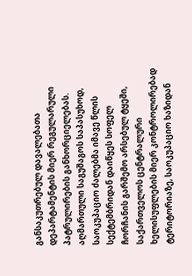განსაკუთრებულ დავალებათა დეპარტამენტის მიერ რეგულარული პატრულირების განხორციელებას.
აღმართული საგუშაგოს საპასუხოდ, საოკუპაციო ძალებმა იმავე წლის სექტემბრიდან დაიწყეს სოფელ ჩორჩანის გარშემო არსებულ ტყეში, საქართველოს ცენტრალური ხელისუფლების მიერ კონტროლირებად ტერიტორიაზე, საოკუპაციო ხაზიდან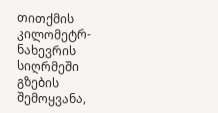თითქმის კილომეტრ-ნახევრის სიღრმეში გზების შემოყვანა,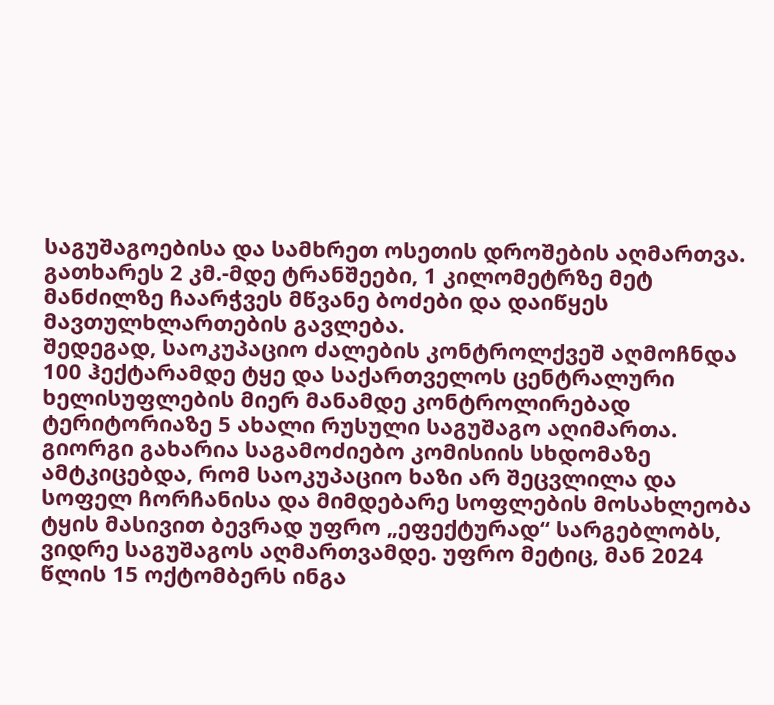საგუშაგოებისა და სამხრეთ ოსეთის დროშების აღმართვა. გათხარეს 2 კმ.-მდე ტრანშეები, 1 კილომეტრზე მეტ მანძილზე ჩაარჭვეს მწვანე ბოძები და დაიწყეს მავთულხლართების გავლება.
შედეგად, საოკუპაციო ძალების კონტროლქვეშ აღმოჩნდა 100 ჰექტარამდე ტყე და საქართველოს ცენტრალური ხელისუფლების მიერ მანამდე კონტროლირებად ტერიტორიაზე 5 ახალი რუსული საგუშაგო აღიმართა.
გიორგი გახარია საგამოძიებო კომისიის სხდომაზე ამტკიცებდა, რომ საოკუპაციო ხაზი არ შეცვლილა და სოფელ ჩორჩანისა და მიმდებარე სოფლების მოსახლეობა ტყის მასივით ბევრად უფრო „ეფექტურად“ სარგებლობს, ვიდრე საგუშაგოს აღმართვამდე. უფრო მეტიც, მან 2024 წლის 15 ოქტომბერს ინგა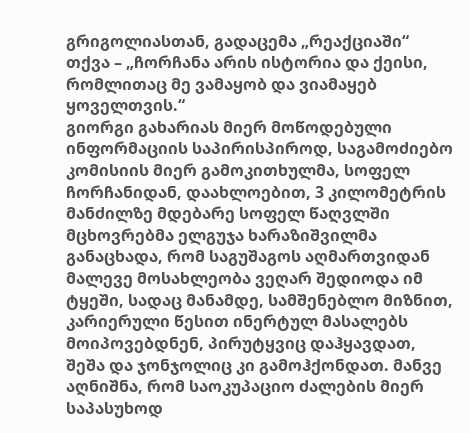გრიგოლიასთან, გადაცემა „რეაქციაში“ თქვა – „ჩორჩანა არის ისტორია და ქეისი, რომლითაც მე ვამაყობ და ვიამაყებ ყოველთვის.“
გიორგი გახარიას მიერ მოწოდებული ინფორმაციის საპირისპიროდ, საგამოძიებო კომისიის მიერ გამოკითხულმა, სოფელ ჩორჩანიდან, დაახლოებით, 3 კილომეტრის მანძილზე მდებარე სოფელ წაღვლში მცხოვრებმა ელგუჯა ხარაზიშვილმა განაცხადა, რომ საგუშაგოს აღმართვიდან მალევე მოსახლეობა ვეღარ შედიოდა იმ ტყეში, სადაც მანამდე, სამშენებლო მიზნით, კარიერული წესით ინერტულ მასალებს მოიპოვებდნენ, პირუტყვიც დაჰყავდათ, შეშა და ჯონჯოლიც კი გამოჰქონდათ. მანვე აღნიშნა, რომ საოკუპაციო ძალების მიერ საპასუხოდ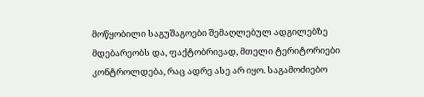მოწყობილი საგუშაგოები შემაღლებულ ადგილებზე მდებარეობს და, ფაქტობრივად, მთელი ტერიტორიები კონტროლდება, რაც ადრე ასე არ იყო. საგამოძიებო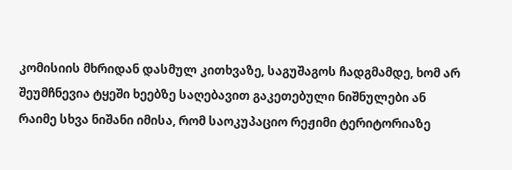კომისიის მხრიდან დასმულ კითხვაზე, საგუშაგოს ჩადგმამდე, ხომ არ შეუმჩნევია ტყეში ხეებზე საღებავით გაკეთებული ნიშნულები ან რაიმე სხვა ნიშანი იმისა, რომ საოკუპაციო რეჟიმი ტერიტორიაზე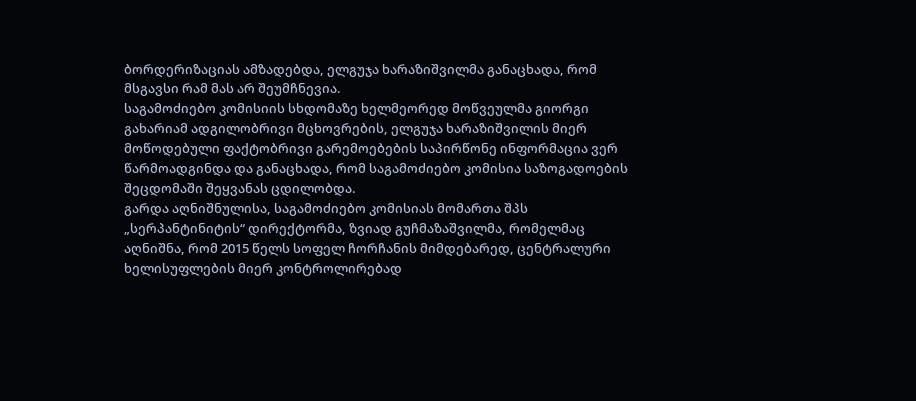ბორდერიზაციას ამზადებდა, ელგუჯა ხარაზიშვილმა განაცხადა, რომ მსგავსი რამ მას არ შეუმჩნევია.
საგამოძიებო კომისიის სხდომაზე ხელმეორედ მოწვეულმა გიორგი გახარიამ ადგილობრივი მცხოვრების, ელგუჯა ხარაზიშვილის მიერ მოწოდებული ფაქტობრივი გარემოებების საპირწონე ინფორმაცია ვერ წარმოადგინდა და განაცხადა, რომ საგამოძიებო კომისია საზოგადოების შეცდომაში შეყვანას ცდილობდა.
გარდა აღნიშნულისა, საგამოძიებო კომისიას მომართა შპს „სერპანტინიტის“ დირექტორმა, ზვიად გუჩმაზაშვილმა, რომელმაც აღნიშნა, რომ 2015 წელს სოფელ ჩორჩანის მიმდებარედ, ცენტრალური ხელისუფლების მიერ კონტროლირებად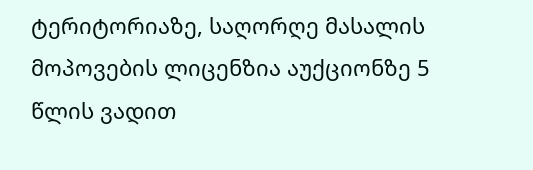ტერიტორიაზე, საღორღე მასალის მოპოვების ლიცენზია აუქციონზე 5 წლის ვადით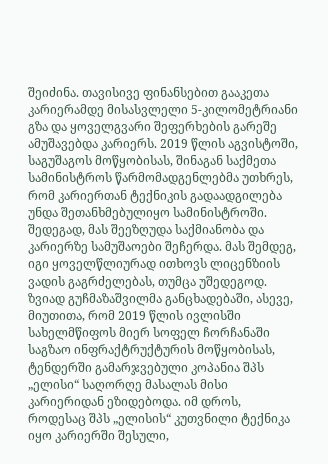შეიძინა. თავისივე ფინანსებით გააკეთა კარიერამდე მისასვლელი 5-კილომეტრიანი გზა და ყოველგვარი შეფერხების გარეშე ამუშავებდა კარიერს. 2019 წლის აგვისტოში, საგუშაგოს მოწყობისას, შინაგან საქმეთა სამინისტროს წარმომადგენლებმა უთხრეს, რომ კარიერთან ტექნიკის გადაადგილება უნდა შეთანხმებულიყო სამინისტროში. შედეგად, მას შეეზღუდა საქმიანობა და კარიერზე სამუშაოები შეჩერდა. მას შემდეგ, იგი ყოველწლიურად ითხოვს ლიცენზიის ვადის გაგრძელებას, თუმცა უშედეგოდ. ზვიად გუჩმაზაშვილმა განცხადებაში, ასევე, მიუთითა, რომ 2019 წლის ივლისში სახელმწიფოს მიერ სოფელ ჩორჩანაში საგზაო ინფრაქტრუქტურის მოწყობისას, ტენდერში გამარჯვებული კოპანია შპს „ელისი“ საღორღე მასალას მისი კარიერიდან ეზიდებოდა. იმ დროს, როდესაც შპს „ელისის“ კუთვნილი ტექნიკა იყო კარიერში შესული,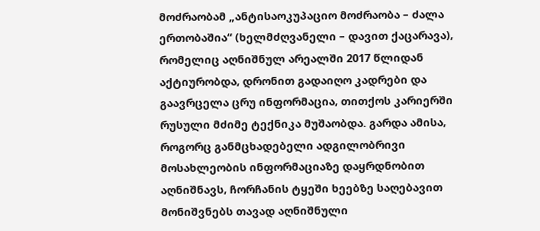მოძრაობამ „ანტისაოკუპაციო მოძრაობა – ძალა ერთობაშია“ (ხელმძღვანელი – დავით ქაცარავა), რომელიც აღნიშნულ არეალში 2017 წლიდან აქტიურობდა, დრონით გადაიღო კადრები და გაავრცელა ცრუ ინფორმაცია, თითქოს კარიერში რუსული მძიმე ტექნიკა მუშაობდა. გარდა ამისა, როგორც განმცხადებელი ადგილობრივი მოსახლეობის ინფორმაციაზე დაყრდნობით აღნიშნავს, ჩორჩანის ტყეში ხეებზე საღებავით მონიშვნებს თავად აღნიშნული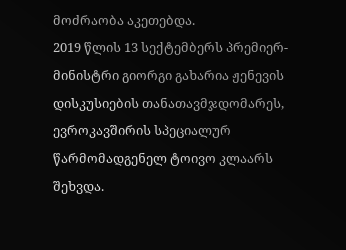მოძრაობა აკეთებდა.
2019 წლის 13 სექტემბერს პრემიერ-მინისტრი გიორგი გახარია ჟენევის დისკუსიების თანათავმჯდომარეს, ევროკავშირის სპეციალურ წარმომადგენელ ტოივო კლაარს შეხვდა.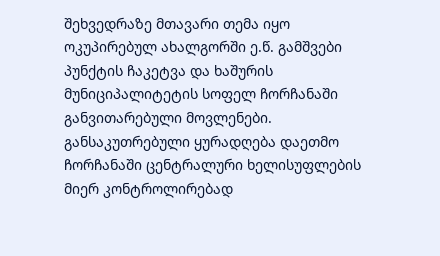შეხვედრაზე მთავარი თემა იყო ოკუპირებულ ახალგორში ე.წ. გამშვები პუნქტის ჩაკეტვა და ხაშურის მუნიციპალიტეტის სოფელ ჩორჩანაში განვითარებული მოვლენები. განსაკუთრებული ყურადღება დაეთმო ჩორჩანაში ცენტრალური ხელისუფლების მიერ კონტროლირებად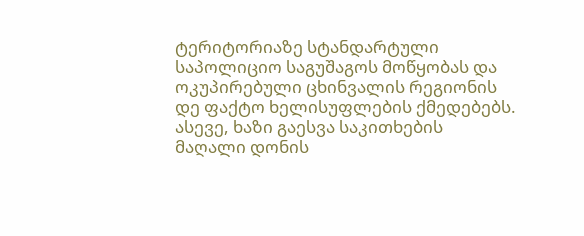ტერიტორიაზე სტანდარტული საპოლიციო საგუშაგოს მოწყობას და ოკუპირებული ცხინვალის რეგიონის დე ფაქტო ხელისუფლების ქმედებებს. ასევე, ხაზი გაესვა საკითხების მაღალი დონის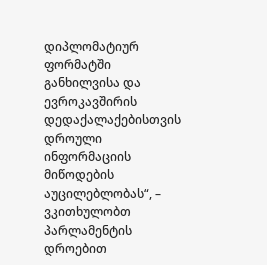დიპლომატიურ ფორმატში განხილვისა და ევროკავშირის დედაქალაქებისთვის დროული ინფორმაციის მიწოდების აუცილებლობას“, – ვკითხულობთ პარლამენტის დროებით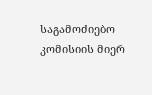საგამოძიებო კომისიის მიერ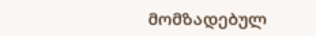მომზადებულ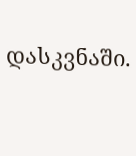დასკვნაში.